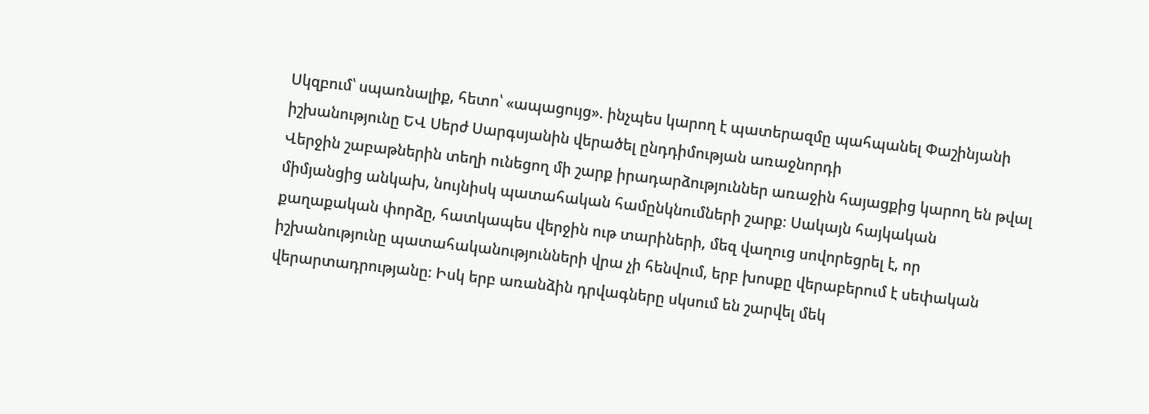Սկզբում՝ սպառնալիք, հետո՝ «ապացույց». ինչպես կարող է պատերազմը պահպանել Փաշինյանի իշխանությունը ԵՎ Սերժ Սարգսյանին վերածել ընդդիմության առաջնորդի
Վերջին շաբաթներին տեղի ունեցող մի շարք իրադարձություններ առաջին հայացքից կարող են թվալ միմյանցից անկախ, նույնիսկ պատահական համընկնումների շարք։ Սակայն հայկական քաղաքական փորձը, հատկապես վերջին ութ տարիների, մեզ վաղուց սովորեցրել է, որ իշխանությունը պատահականությունների վրա չի հենվում, երբ խոսքը վերաբերում է սեփական վերարտադրությանը։ Իսկ երբ առանձին դրվագները սկսում են շարվել մեկ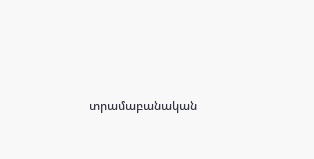տրամաբանական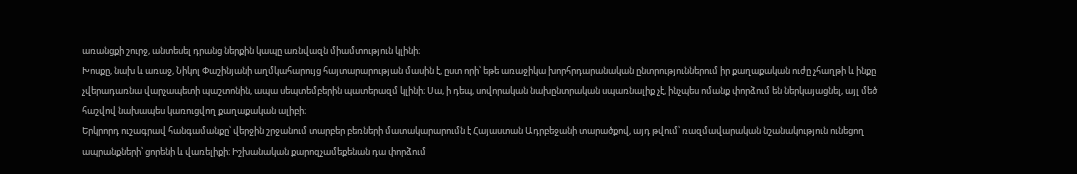առանցքի շուրջ, անտեսել դրանց ներքին կապը առնվազն միամտություն կլինի։
Խոսքը, նախ և առաջ, Նիկոլ Փաշինյանի աղմկահարույց հայտարարության մասին է, ըստ որի՝ եթե առաջիկա խորհրդարանական ընտրություններում իր քաղաքական ուժը չհաղթի և ինքը չվերադառնա վարչապետի պաշտոնին, ապա սեպտեմբերին պատերազմ կլինի։ Սա, ի դեպ, սովորական նախընտրական սպառնալիք չէ, ինչպես ոմանք փորձում են ներկայացնել, այլ մեծ հաշվով նախապես կառուցվող քաղաքական ալիբի։
Երկրորդ ուշագրավ հանգամանքը՝ վերջին շրջանում տարբեր բեռների մատակարարումն է Հայաստան Ադրբեջանի տարածքով, այդ թվում՝ ռազմավարական նշանակություն ունեցող ապրանքների՝ ցորենի և վառելիքի։ Իշխանական քարոզչամեքենան դա փորձում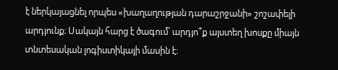է ներկայացնել որպես «խաղաղության դարաշրջանի» շոշափելի արդյունք։ Սակայն հարց է ծագում՝ արդյո՞ք այստեղ խոսքը միայն տնտեսական լոգիստիկայի մասին է։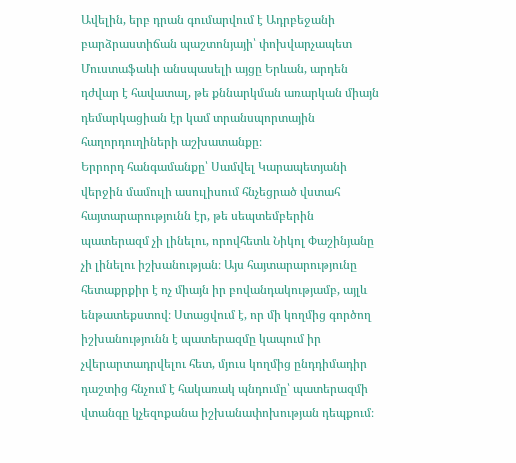Ավելին, երբ դրան գումարվում է Ադրբեջանի բարձրաստիճան պաշտոնյայի՝ փոխվարչապետ Մուստաֆաևի անսպասելի այցը Երևան, արդեն դժվար է հավատալ, թե քննարկման առարկան միայն դեմարկացիան էր կամ տրանսպորտային հաղորդուղիների աշխատանքը։
Երրորդ հանգամանքը՝ Սամվել Կարապետյանի վերջին մամուլի ասուլիսում հնչեցրած վստահ հայտարարությունն էր, թե սեպտեմբերին պատերազմ չի լինելու, որովհետև Նիկոլ Փաշինյանը չի լինելու իշխանության։ Այս հայտարարությունը հետաքրքիր է ոչ միայն իր բովանդակությամբ, այլև ենթատեքստով։ Ստացվում է, որ մի կողմից գործող իշխանությունն է պատերազմը կապում իր չվերարտադրվելու հետ, մյուս կողմից ընդդիմադիր դաշտից հնչում է հակառակ պնդումը՝ պատերազմի վտանգը կչեզոքանա իշխանափոխության դեպքում։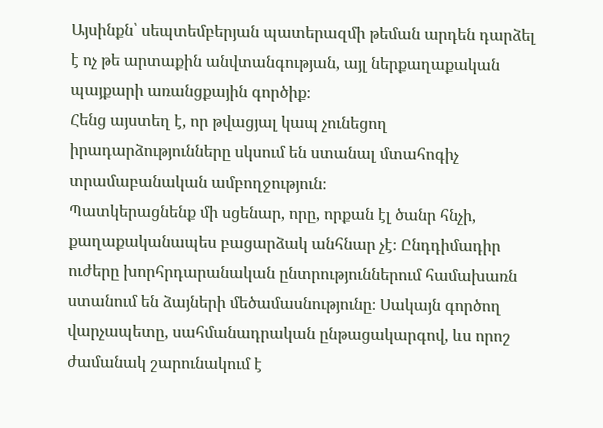Այսինքն՝ սեպտեմբերյան պատերազմի թեման արդեն դարձել է ոչ թե արտաքին անվտանգության, այլ ներքաղաքական պայքարի առանցքային գործիք։
Հենց այստեղ է, որ թվացյալ կապ չունեցող իրադարձությունները սկսում են ստանալ մտահոգիչ տրամաբանական ամբողջություն։
Պատկերացնենք մի սցենար, որը, որքան էլ ծանր հնչի, քաղաքականապես բացարձակ անհնար չէ։ Ընդդիմադիր ուժերը խորհրդարանական ընտրություններում համախառն ստանում են ձայների մեծամասնությունը։ Սակայն գործող վարչապետը, սահմանադրական ընթացակարգով, ևս որոշ ժամանակ շարունակում է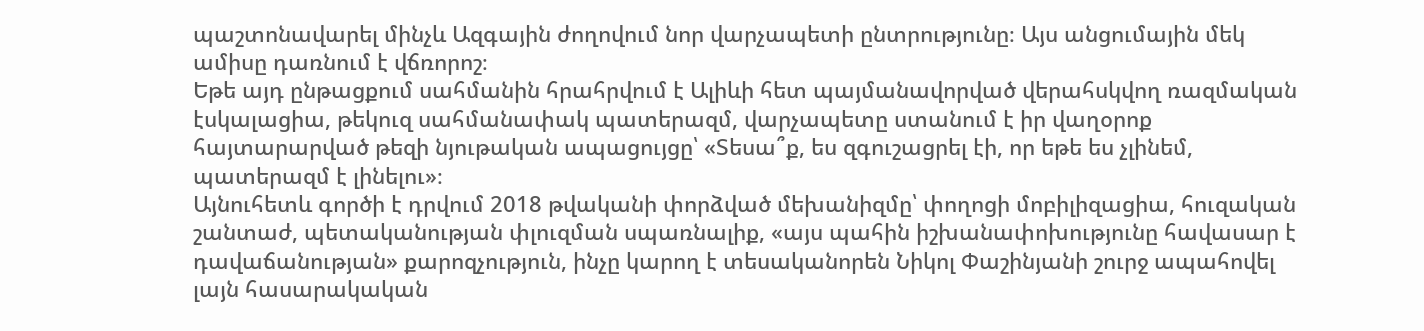պաշտոնավարել մինչև Ազգային ժողովում նոր վարչապետի ընտրությունը։ Այս անցումային մեկ ամիսը դառնում է վճռորոշ։
Եթե այդ ընթացքում սահմանին հրահրվում է Ալիևի հետ պայմանավորված վերահսկվող ռազմական էսկալացիա, թեկուզ սահմանափակ պատերազմ, վարչապետը ստանում է իր վաղօրոք հայտարարված թեզի նյութական ապացույցը՝ «Տեսա՞ք, ես զգուշացրել էի, որ եթե ես չլինեմ, պատերազմ է լինելու»։
Այնուհետև գործի է դրվում 2018 թվականի փորձված մեխանիզմը՝ փողոցի մոբիլիզացիա, հուզական շանտաժ, պետականության փլուզման սպառնալիք, «այս պահին իշխանափոխությունը հավասար է դավաճանության» քարոզչություն, ինչը կարող է տեսականորեն Նիկոլ Փաշինյանի շուրջ ապահովել լայն հասարակական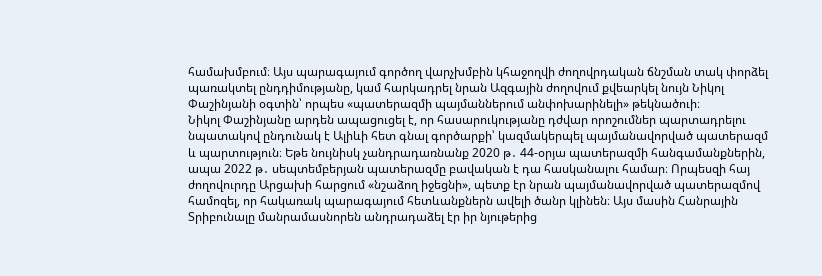համախմբում։ Այս պարագայում գործող վարչխմբին կհաջողվի ժողովրդական ճնշման տակ փորձել պառակտել ընդդիմությանը, կամ հարկադրել նրան Ազգային ժողովում քվեարկել նույն Նիկոլ Փաշինյանի օգտին՝ որպես «պատերազմի պայմաններում անփոխարինելի» թեկնածուի։
Նիկոլ Փաշինյանը արդեն ապացուցել է, որ հասարուկությանը դժվար որոշումներ պարտադրելու նպատակով ընդունակ է Ալիևի հետ գնալ գործարքի՝ կազմակերպել պայմանավորված պատերազմ և պարտություն։ Եթե նույնիսկ չանդրադառնանք 2020 թ․ 44-օրյա պատերազմի հանգամանքներին, ապա 2022 թ․ սեպտեմբերյան պատերազմը բավական է դա հասկանալու համար։ Որպեսզի հայ ժողովուրդը Արցախի հարցում «նշաձող իջեցնի», պետք էր նրան պայմանավորված պատերազմով համոզել, որ հակառակ պարագայում հետևանքներն ավելի ծանր կլինեն։ Այս մասին Հանրային Տրիբունալը մանրամասնորեն անդրադաձել էր իր նյութերից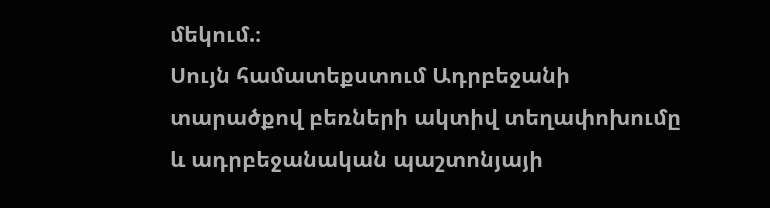մեկում.։
Սույն համատեքստում Ադրբեջանի տարածքով բեռների ակտիվ տեղափոխումը և ադրբեջանական պաշտոնյայի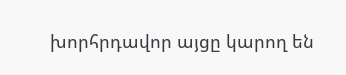խորհրդավոր այցը կարող են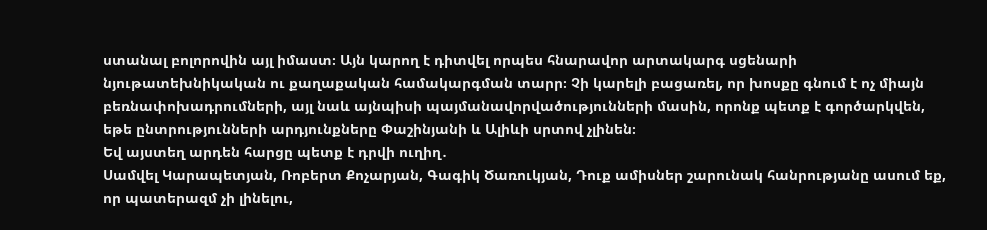ստանալ բոլորովին այլ իմաստ։ Այն կարող է դիտվել որպես հնարավոր արտակարգ սցենարի նյութատեխնիկական ու քաղաքական համակարգման տարր։ Չի կարելի բացառել, որ խոսքը գնում է ոչ միայն բեռնափոխադրումների, այլ նաև այնպիսի պայմանավորվածությունների մասին, որոնք պետք է գործարկվեն, եթե ընտրությունների արդյունքները Փաշինյանի և Ալիևի սրտով չլինեն։
Եվ այստեղ արդեն հարցը պետք է դրվի ուղիղ․
Սամվել Կարապետյան, Ռոբերտ Քոչարյան, Գագիկ Ծառուկյան, Դուք ամիսներ շարունակ հանրությանը ասում եք, որ պատերազմ չի լինելու,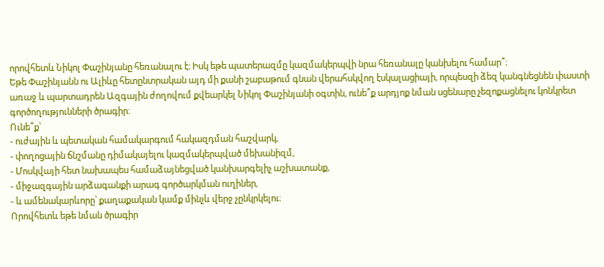որովհետև Նիկոլ Փաշինյանը հեռանալու է։ Իսկ եթե պատերազմը կազմակերպվի նրա հեռանալը կանխելու համար՞։
Եթե Փաշինյանն ու Ալիևը հետընտրական այդ մի քանի շաբաթում գնան վերահսկվող էսկալացիայի, որպեսզի ձեզ կանգնեցնեն փաստի առաջ և պարտադրեն Ազգային ժողովում քվեարկել Նիկոլ Փաշինյանի օգտին, ունե՞ք արդյոք նման սցենարը չեզոքացնելու կոնկրետ գործողությունների ծրագիր։
Ունե՞ք՝
- ուժային և պետական համակարգում հակազդման հաշվարկ,
- փողոցային ճնշմանը դիմակայելու կազմակերպված մեխանիզմ,
- Մոսկվայի հետ նախապես համաձայնեցված կանխարգելիչ աշխատանք,
- միջազգային արձագանքի արագ գործարկման ուղիներ,
- և ամենակարևորը՝ քաղաքական կամք մինչև վերջ չընկրկելու։
Որովհետև եթե նման ծրագիր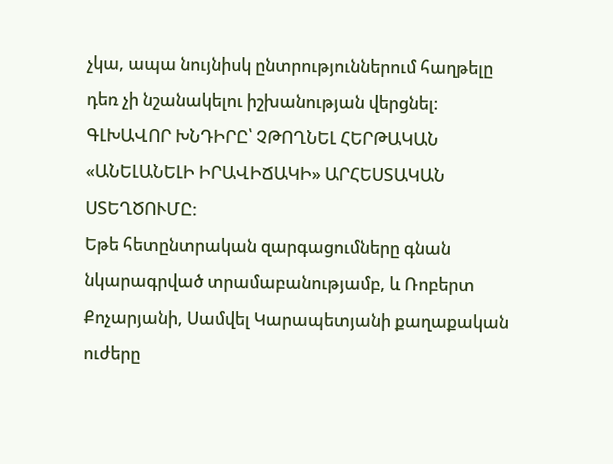չկա, ապա նույնիսկ ընտրություններում հաղթելը դեռ չի նշանակելու իշխանության վերցնել։
ԳԼԽԱՎՈՐ ԽՆԴԻՐԸ՝ ՉԹՈՂՆԵԼ ՀԵՐԹԱԿԱՆ «ԱՆԵԼԱՆԵԼԻ ԻՐԱՎԻՃԱԿԻ» ԱՐՀԵՍՏԱԿԱՆ ՍՏԵՂԾՈՒՄԸ:
Եթե հետընտրական զարգացումները գնան նկարագրված տրամաբանությամբ, և Ռոբերտ Քոչարյանի, Սամվել Կարապետյանի քաղաքական ուժերը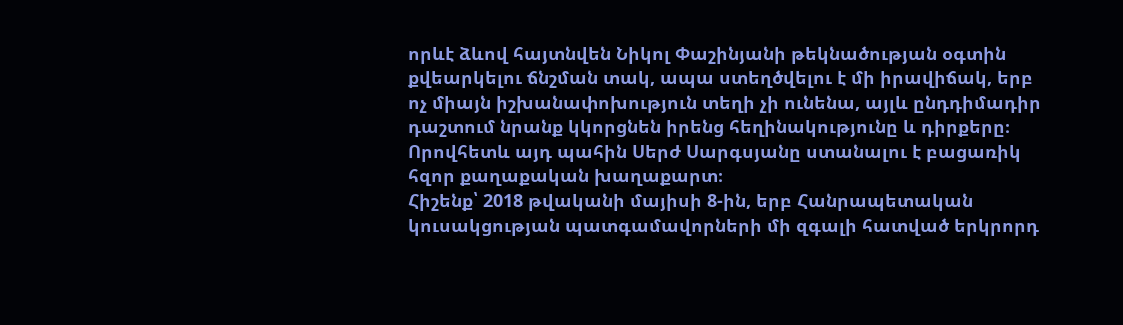որևէ ձևով հայտնվեն Նիկոլ Փաշինյանի թեկնածության օգտին քվեարկելու ճնշման տակ, ապա ստեղծվելու է մի իրավիճակ, երբ ոչ միայն իշխանափոխություն տեղի չի ունենա, այլև ընդդիմադիր դաշտում նրանք կկորցնեն իրենց հեղինակությունը և դիրքերը։
Որովհետև այդ պահին Սերժ Սարգսյանը ստանալու է բացառիկ հզոր քաղաքական խաղաքարտ։
Հիշենք՝ 2018 թվականի մայիսի 8-ին, երբ Հանրապետական կուսակցության պատգամավորների մի զգալի հատված երկրորդ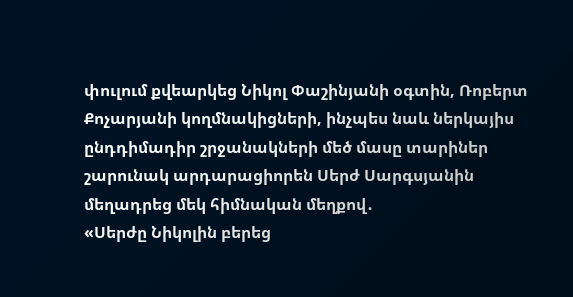փուլում քվեարկեց Նիկոլ Փաշինյանի օգտին, Ռոբերտ Քոչարյանի կողմնակիցների, ինչպես նաև ներկայիս ընդդիմադիր շրջանակների մեծ մասը տարիներ շարունակ արդարացիորեն Սերժ Սարգսյանին մեղադրեց մեկ հիմնական մեղքով․
«Սերժը Նիկոլին բերեց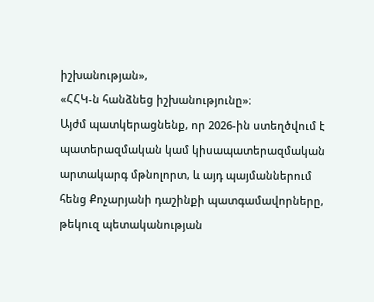իշխանության»,
«ՀՀԿ-ն հանձնեց իշխանությունը»։
Այժմ պատկերացնենք, որ 2026-ին ստեղծվում է պատերազմական կամ կիսապատերազմական արտակարգ մթնոլորտ, և այդ պայմաններում հենց Քոչարյանի դաշինքի պատգամավորները, թեկուզ պետականության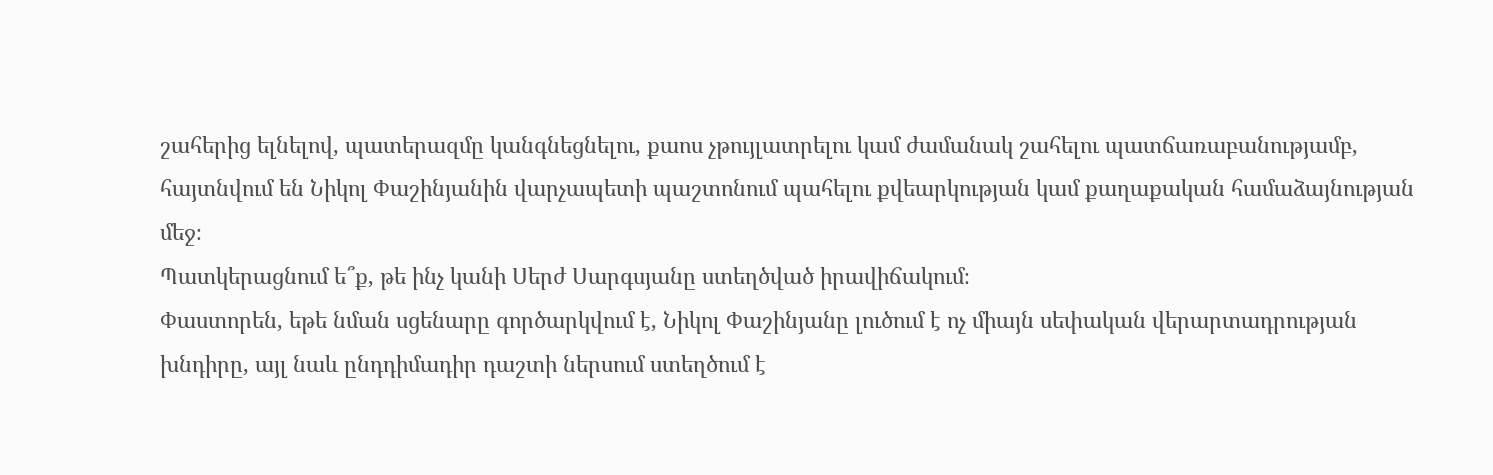շահերից ելնելով, պատերազմը կանգնեցնելու, քաոս չթույլատրելու կամ ժամանակ շահելու պատճառաբանությամբ, հայտնվում են Նիկոլ Փաշինյանին վարչապետի պաշտոնում պահելու քվեարկության կամ քաղաքական համաձայնության մեջ։
Պատկերացնում ե՞ք, թե ինչ կանի Սերժ Սարգսյանը ստեղծված իրավիճակում։
Փաստորեն, եթե նման սցենարը գործարկվում է, Նիկոլ Փաշինյանը լուծում է ոչ միայն սեփական վերարտադրության խնդիրը, այլ նաև ընդդիմադիր դաշտի ներսում ստեղծում է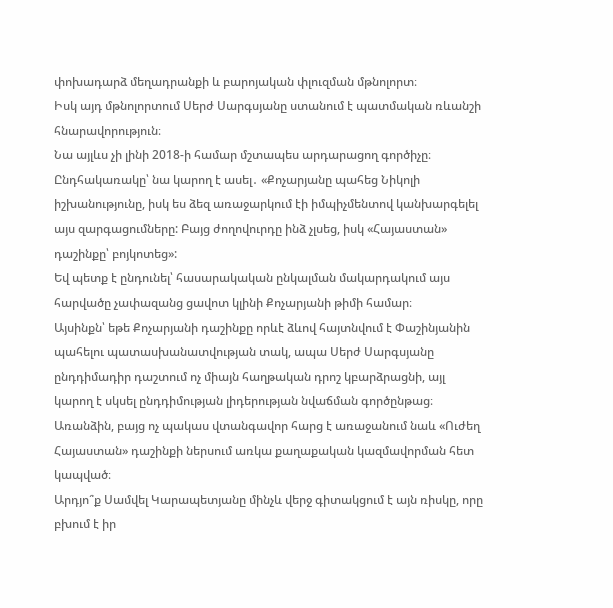փոխադարձ մեղադրանքի և բարոյական փլուզման մթնոլորտ։
Իսկ այդ մթնոլորտում Սերժ Սարգսյանը ստանում է պատմական ռևանշի հնարավորություն։
Նա այլևս չի լինի 2018-ի համար մշտապես արդարացող գործիչը։ Ընդհակառակը՝ նա կարող է ասել․ «Քոչարյանը պահեց Նիկոլի իշխանությունը, իսկ ես ձեզ առաջարկում էի իմպիչմենտով կանխարգելել այս զարգացումները: Բայց ժողովուրդը ինձ չլսեց, իսկ «Հայաստան» դաշինքը՝ բոյկոտեց»:
Եվ պետք է ընդունել՝ հասարակական ընկալման մակարդակում այս հարվածը չափազանց ցավոտ կլինի Քոչարյանի թիմի համար։
Այսինքն՝ եթե Քոչարյանի դաշինքը որևէ ձևով հայտնվում է Փաշինյանին պահելու պատասխանատվության տակ, ապա Սերժ Սարգսյանը ընդդիմադիր դաշտում ոչ միայն հաղթական դրոշ կբարձրացնի, այլ կարող է սկսել ընդդիմության լիդերության նվաճման գործընթաց։
Առանձին, բայց ոչ պակաս վտանգավոր հարց է առաջանում նաև «Ուժեղ Հայաստան» դաշինքի ներսում առկա քաղաքական կազմավորման հետ կապված։
Արդյո՞ք Սամվել Կարապետյանը մինչև վերջ գիտակցում է այն ռիսկը, որը բխում է իր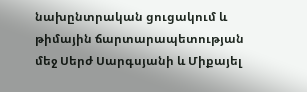նախընտրական ցուցակում և թիմային ճարտարապետության մեջ Սերժ Սարգսյանի և Միքայել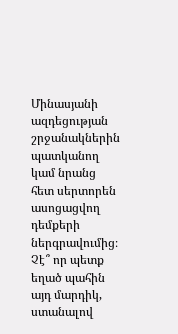Մինասյանի ազդեցության շրջանակներին պատկանող կամ նրանց հետ սերտորեն ասոցացվող դեմքերի ներգրավումից։
Չէ՞ որ պետք եղած պահին այդ մարդիկ, ստանալով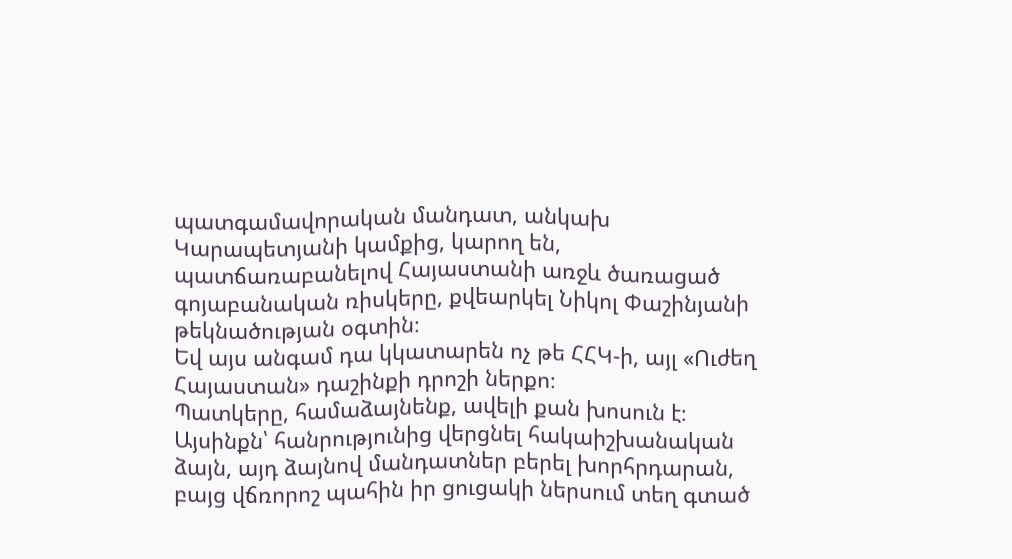պատգամավորական մանդատ, անկախ Կարապետյանի կամքից, կարող են, պատճառաբանելով Հայաստանի առջև ծառացած գոյաբանական ռիսկերը, քվեարկել Նիկոլ Փաշինյանի թեկնածության օգտին։
Եվ այս անգամ դա կկատարեն ոչ թե ՀՀԿ-ի, այլ «Ուժեղ Հայաստան» դաշինքի դրոշի ներքո։
Պատկերը, համաձայնենք, ավելի քան խոսուն է։
Այսինքն՝ հանրությունից վերցնել հակաիշխանական ձայն, այդ ձայնով մանդատներ բերել խորհրդարան, բայց վճռորոշ պահին իր ցուցակի ներսում տեղ գտած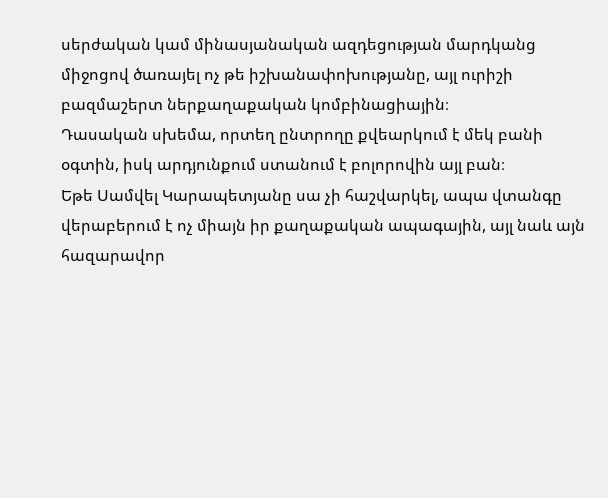սերժական կամ մինասյանական ազդեցության մարդկանց միջոցով ծառայել ոչ թե իշխանափոխությանը, այլ ուրիշի բազմաշերտ ներքաղաքական կոմբինացիային։
Դասական սխեմա, որտեղ ընտրողը քվեարկում է մեկ բանի օգտին, իսկ արդյունքում ստանում է բոլորովին այլ բան։
Եթե Սամվել Կարապետյանը սա չի հաշվարկել, ապա վտանգը վերաբերում է ոչ միայն իր քաղաքական ապագային, այլ նաև այն հազարավոր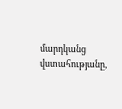մարդկանց վստահությանը,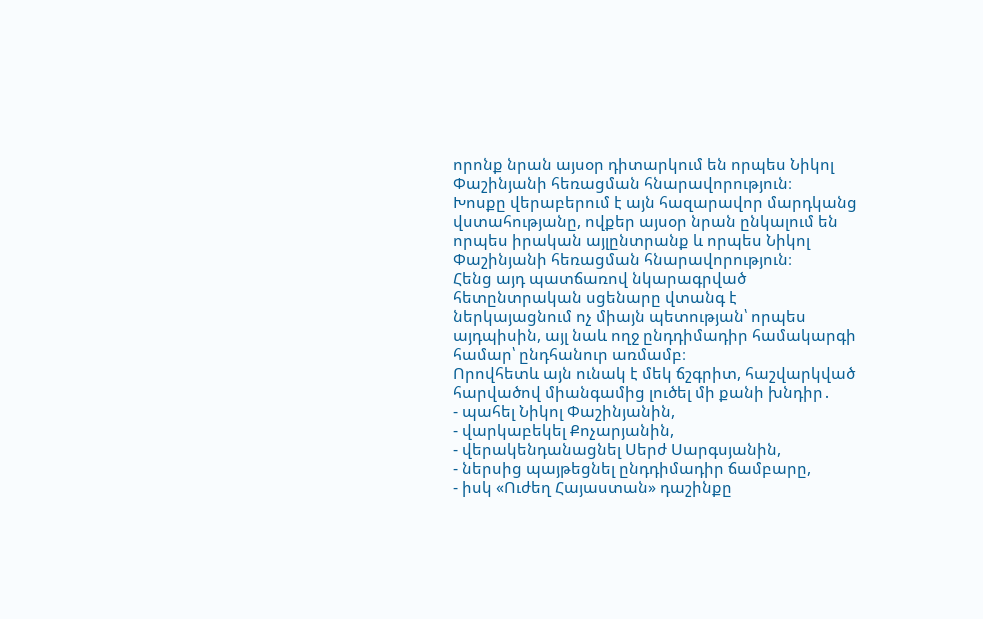որոնք նրան այսօր դիտարկում են որպես Նիկոլ Փաշինյանի հեռացման հնարավորություն։
Խոսքը վերաբերում է այն հազարավոր մարդկանց վստահությանը, ովքեր այսօր նրան ընկալում են որպես իրական այլընտրանք և որպես Նիկոլ Փաշինյանի հեռացման հնարավորություն։
Հենց այդ պատճառով նկարագրված հետընտրական սցենարը վտանգ է ներկայացնում ոչ միայն պետության՝ որպես այդպիսին, այլ նաև ողջ ընդդիմադիր համակարգի համար՝ ընդհանուր առմամբ։
Որովհետև այն ունակ է մեկ ճշգրիտ, հաշվարկված հարվածով միանգամից լուծել մի քանի խնդիր․
- պահել Նիկոլ Փաշինյանին,
- վարկաբեկել Քոչարյանին,
- վերակենդանացնել Սերժ Սարգսյանին,
- ներսից պայթեցնել ընդդիմադիր ճամբարը,
- իսկ «Ուժեղ Հայաստան» դաշինքը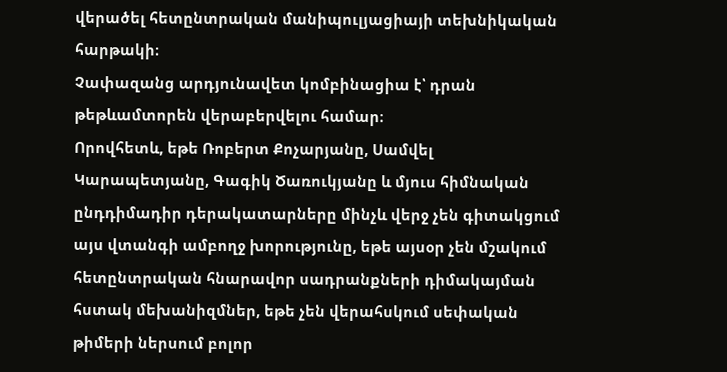վերածել հետընտրական մանիպուլյացիայի տեխնիկական հարթակի։
Չափազանց արդյունավետ կոմբինացիա է՝ դրան թեթևամտորեն վերաբերվելու համար։
Որովհետև, եթե Ռոբերտ Քոչարյանը, Սամվել Կարապետյանը, Գագիկ Ծառուկյանը և մյուս հիմնական ընդդիմադիր դերակատարները մինչև վերջ չեն գիտակցում այս վտանգի ամբողջ խորությունը, եթե այսօր չեն մշակում հետընտրական հնարավոր սադրանքների դիմակայման հստակ մեխանիզմներ, եթե չեն վերահսկում սեփական թիմերի ներսում բոլոր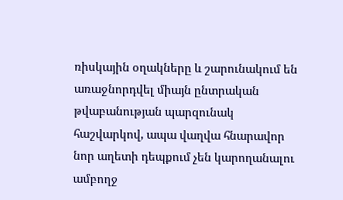ռիսկային օղակները և շարունակում են առաջնորդվել միայն ընտրական թվաբանության պարզունակ հաշվարկով, ապա վաղվա հնարավոր նոր աղետի դեպքում չեն կարողանալու ամբողջ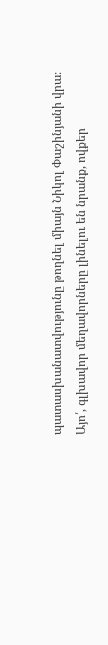պատասխանատվությունը թողնել միայն Նիկոլ Փաշինյանի վրա։
Այո՛, գլխավոր մեղավորները լինելու են նրանք, ովքեր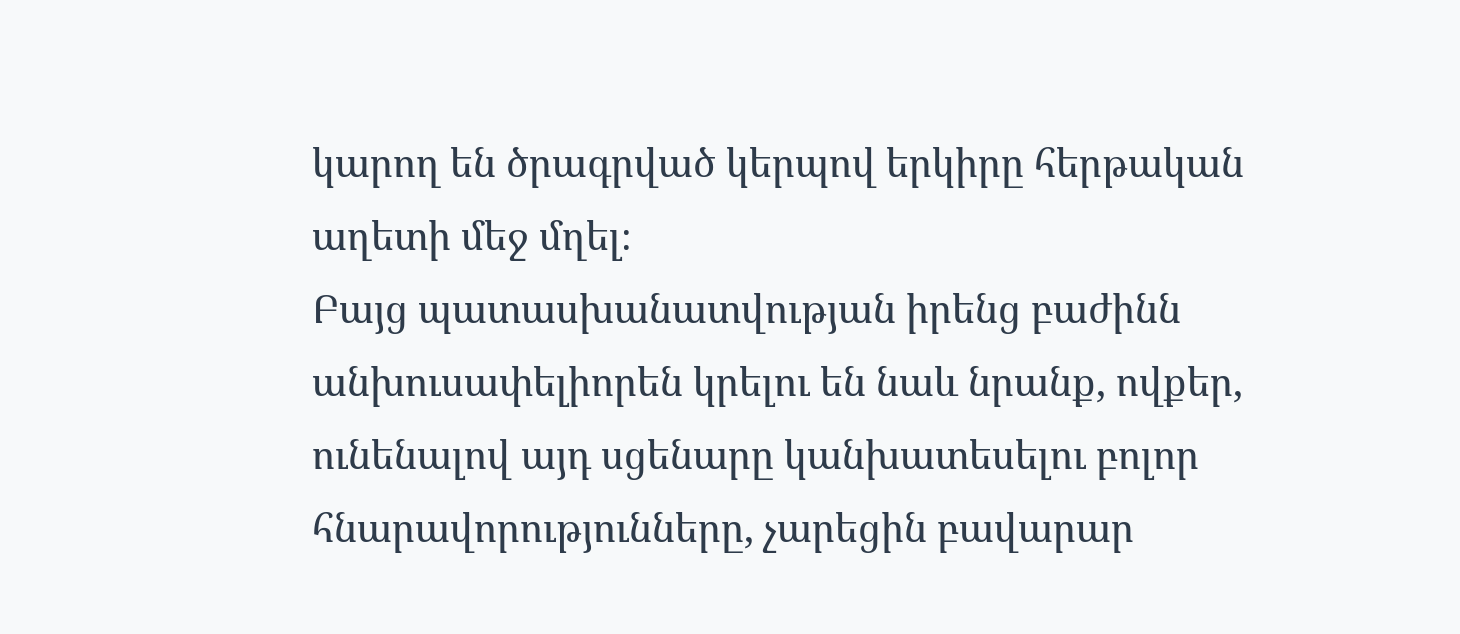կարող են ծրագրված կերպով երկիրը հերթական աղետի մեջ մղել։
Բայց պատասխանատվության իրենց բաժինն անխուսափելիորեն կրելու են նաև նրանք, ովքեր, ունենալով այդ սցենարը կանխատեսելու բոլոր հնարավորությունները, չարեցին բավարար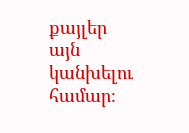քայլեր այն կանխելու համար։